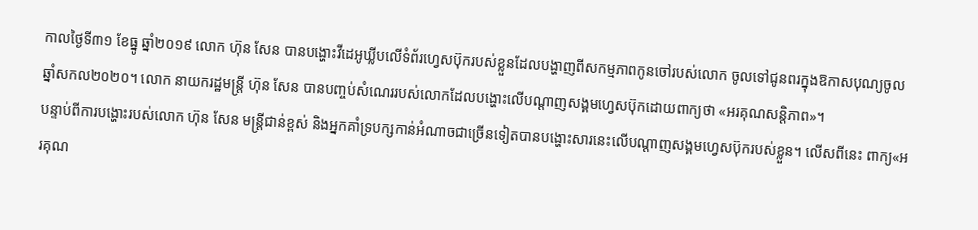កាលថ្ងៃទី៣១ ខែធ្នូ ឆ្នាំ២០១៩ លោក ហ៊ុន សែន បានបង្ហោះវីដេអូឃ្លីបលើទំព័រហ្វេសប៊ុករបស់ខ្លួនដែលបង្ហាញពីសកម្មភាពកូនចៅរបស់លោក ចូលទៅជូនពរក្នុងឱកាសបុណ្យចូលឆ្នាំសកល២០២០។ លោក នាយករដ្ឋមន្ត្រី ហ៊ុន សែន បានបញ្ចប់សំណេររបស់លោកដែលបង្ហោះលើបណ្ដាញសង្គមហ្វេសប៊ុកដោយពាក្យថា «អរគុណសន្តិភាព»។
បន្ទាប់ពីការបង្ហោះរបស់លោក ហ៊ុន សែន មន្ត្រីជាន់ខ្ពស់ និងអ្នកគាំទ្របក្សកាន់អំណាចជាច្រើនទៀតបានបង្ហោះសារនេះលើបណ្ដាញសង្គមហ្វេសប៊ុករបស់ខ្លួន។ លើសពីនេះ ពាក្យ«អរគុណ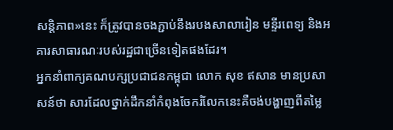សន្តិភាព»នេះ ក៏ត្រូវបានចងភ្ជាប់នឹងរបងសាលារៀន មន្ទីរពេទ្យ និងអគារសាធារណៈរបស់រដ្ឋជាច្រើនទៀតផងដែរ។
អ្នកនាំពាក្យគណបក្សប្រជាជនកម្ពុជា លោក សុខ ឥសាន មានប្រសាសន៍ថា សារដែលថ្នាក់ដឹកនាំកំពុងចែករំលែកនេះគឺចង់បង្ហាញពីតម្លៃ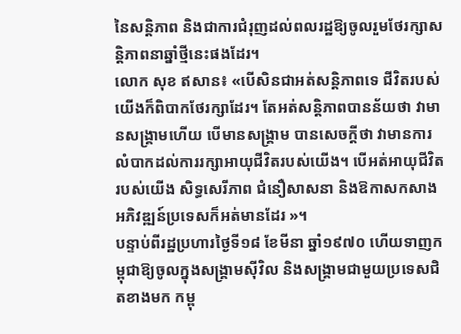នៃសន្តិភាព និងជាការជំរុញដល់ពលរដ្ឋឱ្យចូលរួមថែរក្សាសន្តិភាពនាឆ្នាំថ្មីនេះផងដែរ។
លោក សុខ ឥសាន៖ «បើសិនជាអត់សន្តិភាពទេ ជីវិតរបស់យើងក៏ពិបាកថែរក្សាដែរ។ តែអត់សន្តិភាពបានន័យថា វាមានសង្គ្រាមហើយ បើមានសង្គ្រាម បានសេចក្ដីថា វាមានការលំបាកដល់ការរក្សាអាយុជីវិតរបស់យើង។ បើអត់អាយុជីវិតរបស់យើង សិទ្ធសេរីភាព ជំនឿសាសនា និងឱកាសកសាងអភិវឌ្ឍន៍ប្រទេសក៏អត់មានដែរ »។
បន្ទាប់ពីរដ្ឋប្រហារថ្ងៃទី១៨ ខែមីនា ឆ្នាំ១៩៧០ ហើយទាញកម្ពុជាឱ្យចូលក្នុងសង្គ្រាមស៊ីវិល និងសង្គ្រាមជាមួយប្រទេសជិតខាងមក កម្ពុ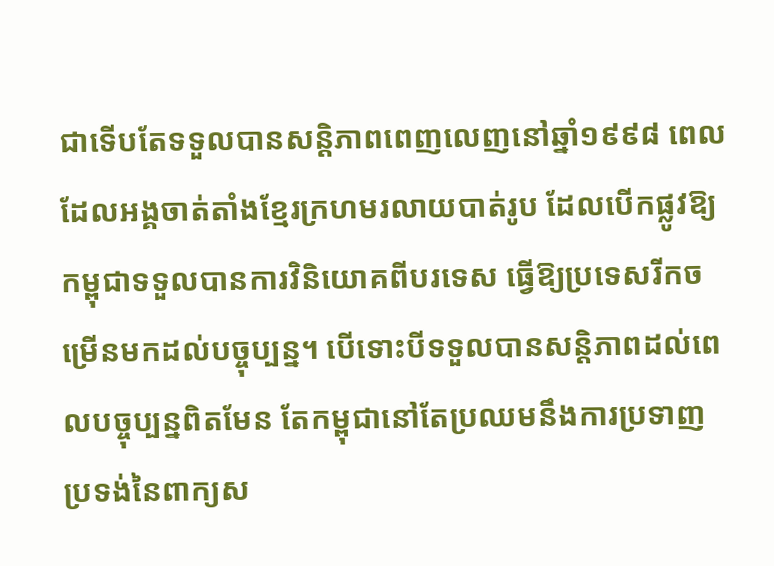ជាទើបតែទទួលបានសន្តិភាពពេញលេញនៅឆ្នាំ១៩៩៨ ពេលដែលអង្គចាត់តាំងខ្មែរក្រហមរលាយបាត់រូប ដែលបើកផ្លូវឱ្យកម្ពុជាទទួលបានការវិនិយោគពីបរទេស ធ្វើឱ្យប្រទេសរីកចម្រើនមកដល់បច្ចុប្បន្ន។ បើទោះបីទទួលបានសន្ដិភាពដល់ពេលបច្ចុប្បន្នពិតមែន តែកម្ពុជានៅតែប្រឈមនឹងការប្រទាញប្រទង់នៃពាក្យស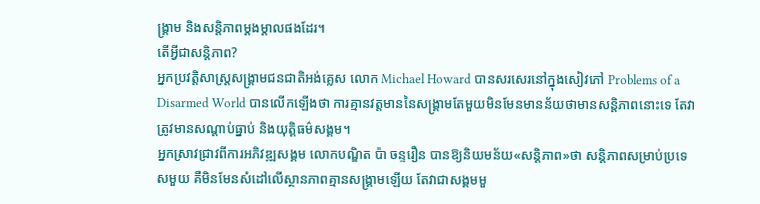ង្គ្រាម និងសន្តិភាពម្ដងម្ដាលផងដែរ។
តើអ្វីជាសន្តិភាព?
អ្នកប្រវត្តិសាស្ត្រសង្គ្រាមជនជាតិអង់គ្លេស លោក Michael Howard បានសរសេរនៅក្នុងសៀវភៅ Problems of a Disarmed World បានលើកឡើងថា ការគ្មានវត្ដមាននៃសង្គ្រាមតែមួយមិនមែនមានន័យថាមានសន្តិភាពនោះទេ តែវាត្រូវមានសណ្ដាប់ធ្នាប់ និងយុត្តិធម៌សង្គម។
អ្នកស្រាវជ្រាវពីការអភិវឌ្ឍសង្គម លោកបណ្ឌិត ប៉ា ចន្ទរឿន បានឱ្យនិយមន័យ«សន្តិភាព»ថា សន្តិភាពសម្រាប់ប្រទេសមួយ គឺមិនមែនសំដៅលើស្ថានភាពគ្មានសង្គ្រាមឡើយ តែវាជាសង្គមមួ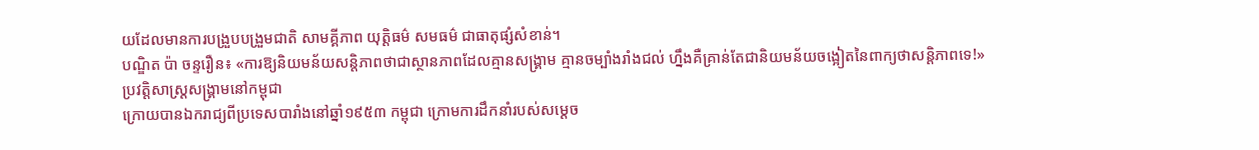យដែលមានការបង្រួបបង្រួមជាតិ សាមគ្គីភាព យុត្តិធម៌ សមធម៌ ជាធាតុផ្សំសំខាន់។
បណ្ឌិត ប៉ា ចន្ទរឿន៖ «ការឱ្យនិយមន័យសន្តិភាពថាជាស្ថានភាពដែលគ្មានសង្គ្រាម គ្មានចម្បាំងរាំងជល់ ហ្នឹងគឺគ្រាន់តែជានិយមន័យចង្អៀតនៃពាក្យថាសន្ដិភាពទេ!»
ប្រវត្តិសាស្ត្រសង្គ្រាមនៅកម្ពុជា
ក្រោយបានឯករាជ្យពីប្រទេសបារាំងនៅឆ្នាំ១៩៥៣ កម្ពុជា ក្រោមការដឹកនាំរបស់សម្តេច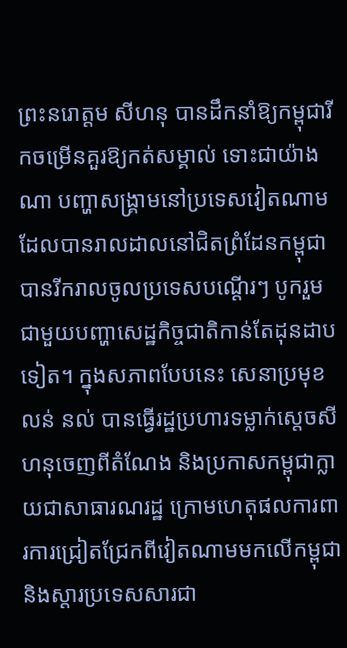ព្រះនរោត្តម សីហនុ បានដឹកនាំឱ្យកម្ពុជារីកចម្រើនគួរឱ្យកត់សម្គាល់ ទោះជាយ៉ាងណា បញ្ហាសង្គ្រាមនៅប្រទេសវៀតណាមដែលបានរាលដាលនៅជិតព្រំដែនកម្ពុជា បានរីករាលចូលប្រទេសបណ្ដើរៗ បូករួមជាមួយបញ្ហាសេដ្ឋកិច្ចជាតិកាន់តែដុនដាបទៀត។ ក្នុងសភាពបែបនេះ សេនាប្រមុខ លន់ នល់ បានធ្វើរដ្ឋប្រហារទម្លាក់ស្តេចសីហនុចេញពីតំណែង និងប្រកាសកម្ពុជាក្លាយជាសាធារណរដ្ឋ ក្រោមហេតុផលការពារការជ្រៀតជ្រែកពីវៀតណាមមកលើកម្ពុជា និងស្ដារប្រទេសសារជា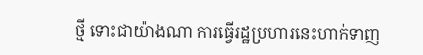ថ្មី ទោះជាយ៉ាងណា ការធ្វើរដ្ឋប្រហារនេះហាក់ទាញ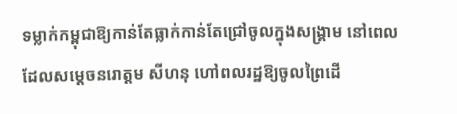ទម្លាក់កម្ពុជាឱ្យកាន់តែធ្លាក់កាន់តែជ្រៅចូលក្នុងសង្គ្រាម នៅពេលដែលសម្តេចនរោត្តម សីហនុ ហៅពលរដ្ឋឱ្យចូលព្រៃដើ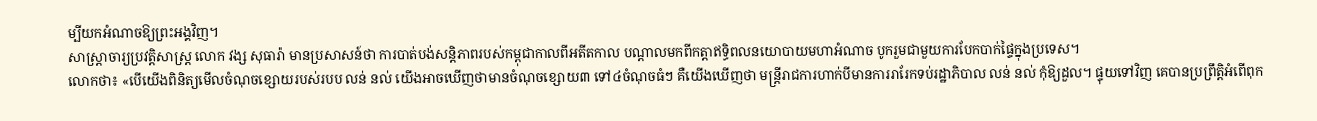ម្បីយកអំណាចឱ្យព្រះអង្គវិញ។
សាស្ត្រាចារ្យប្រវត្ដិសាស្ត្រ លោក វង្ស សុធារ៉ា មានប្រសាសន៍ថា ការបាត់បង់សន្ដិភាពរបស់កម្ពុជាកាលពីអតីតកាល បណ្ដាលមកពីកត្តាឥទ្ធិពលនយោបាយមហាអំណាច បូករួមជាមួយការបែកបាក់ផ្ទៃក្នុងប្រទេស។
លោកថា៖ «បើយើងពិនិត្យមើលចំណុចខ្សោយរបស់របប លន់ នល់ យើងអាចឃើញថាមានចំណុចខ្សោយ៣ ទៅ៤ចំណុចធំៗ គឺយើងឃើញថា មន្ត្រីរាជការហាក់បីមានការរារែកទប់រដ្ឋាភិបាល លន់ នល់ កុំឱ្យដួល។ ផ្ទុយទៅវិញ គេបានប្រព្រឹត្តិអំពើពុក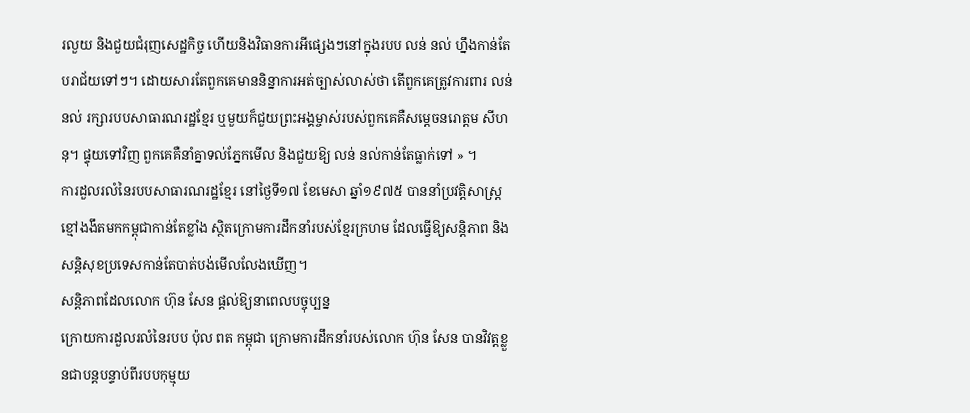រលួយ និងជួយជំរុញសេដ្ឋកិច្ច ហើយនិងវិធានការអីផ្សេងៗនៅក្នុងរបប លន់ នល់ ហ្នឹងកាន់តែបរាជ័យទៅៗ។ ដោយសារតែពួកគេមាននិន្នាការអត់ច្បាស់លាស់ថា តើពួកគេត្រូវការពារ លន់ នល់ រក្សារបបសាធារណរដ្ឋខ្មែរ ឬមួយក៏ជួយព្រះអង្គម្ចាស់របស់ពួកគេគឺសម្តេចនរោត្តម សីហនុ។ ផ្ទុយទៅវិញ ពួកគេគឺនាំគ្នាទល់ភ្នែកមើល និងជួយឱ្យ លន់ នល់កាន់តែធ្លាក់ទៅ » ។
ការដួលរលំនៃរបបសាធារណរដ្ឋខ្មែរ នៅថ្ងៃទី១៧ ខែមេសា ឆ្នាំ១៩៧៥ បាននាំប្រវត្តិសាស្ត្រខ្មៅងងឹតមកកម្ពុជាកាន់តែខ្លាំង ស្ថិតក្រោមការដឹកនាំរបស់ខ្មែរក្រហម ដែលធ្វើឱ្យសន្តិភាព និងសន្ដិសុខប្រទេសកាន់តែបាត់បង់មើលលែងឃើញ។
សន្ដិភាពដែលលោក ហ៊ុន សែន ផ្ដល់ឱ្យនាពេលបច្ចុប្បន្ន
ក្រោយការដួលរលំនៃរបប ប៉ុល ពត កម្ពុជា ក្រោមការដឹកនាំរបស់លោក ហ៊ុន សែន បានវិវត្តខ្លួនជាបន្តបន្ទាប់ពីរបបកុម្មុយ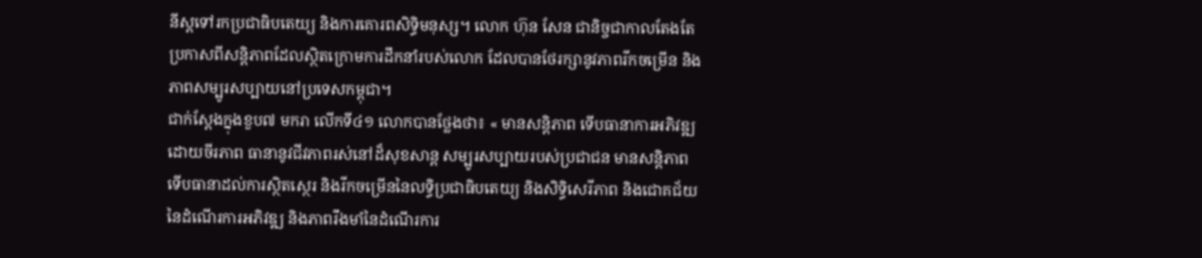នីស្តទៅរកប្រជាធិបតេយ្យ និងការគោរពសិទ្ធិមនុស្ស។ លោក ហ៊ុន សែន ជានិច្ចជាកាលតែងតែប្រកាសពីសន្ដិភាពដែលស្ថិតក្រោមការដឹកនាំរបស់លោក ដែលបានថែរក្សានូវភាពរីកចម្រើន និងភាពសម្បូរសប្បាយនៅប្រទេសកម្ពុជា។
ជាក់ស្ដែងក្នុងខួប៧ មករា លើកទី៤១ លោកបានថ្លែងថា៖ « មានសន្តិភាព ទើបធានាការអភិវឌ្ឍដោយចីរភាព ធានានូវជីវភាពរស់នៅដ៏សុខសាន្ត សម្បូរសប្បាយរបស់ប្រជាជន មានសន្តិភាព ទើបធានាដល់ការស្ថិតស្ថេរ និងរីកចម្រើននៃលទ្ធិប្រជាធិបតេយ្យ និងសិទ្ធិសេរីភាព និងជោគជ័យនៃដំណើរការអភិវឌ្ឍ និងភាពរឹងមាំនៃដំណើរការ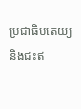ប្រជាធិបតេយ្យ និងជះឥ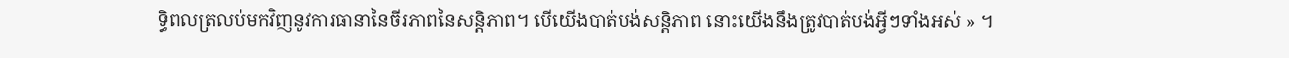ទ្ធិពលត្រលប់មកវិញនូវការធានានៃចីរភាពនៃសន្តិភាព។ បើយើងបាត់បង់សន្តិភាព នោះយើងនឹងត្រូវបាត់បង់អ្វីៗទាំងអស់ » ។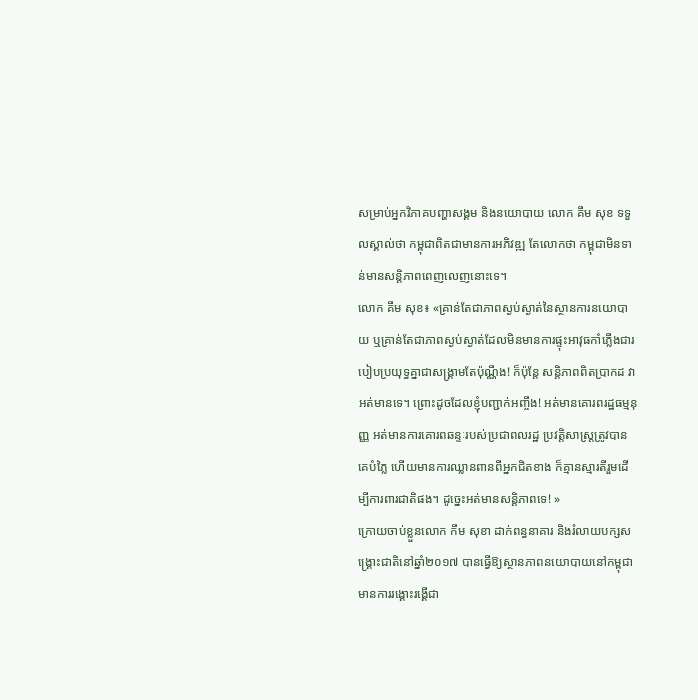សម្រាប់អ្នកវិភាគបញ្ហាសង្គម និងនយោបាយ លោក គឹម សុខ ទទួលស្គាល់ថា កម្ពុជាពិតជាមានការអភិវឌ្ឍ តែលោកថា កម្ពុជាមិនទាន់មានសន្តិភាពពេញលេញនោះទេ។
លោក គឹម សុខ៖ «គ្រាន់តែជាភាពស្ងប់ស្ងាត់នៃស្ថានការនយោបាយ ឬគ្រាន់តែជាភាពស្ងប់ស្ងាត់ដែលមិនមានការផ្ទុះអាវុធកាំភ្លើងជារបៀបប្រយុទ្ធគ្នាជាសង្គ្រាមតែប៉ុណ្ណឹង! ក៏ប៉ុន្តែ សន្តិភាពពិតប្រាកដ វាអត់មានទេ។ ព្រោះដូចដែលខ្ញុំបញ្ជាក់អញ្ចឹង! អត់មានគោរពរដ្ឋធម្មនុញ្ញ អត់មានការគោរពឆន្ទៈរបស់ប្រជាពលរដ្ឋ ប្រវត្តិសាស្ត្រត្រូវបានគេបំភ្លៃ ហើយមានការឈ្លានពានពីអ្នកជិតខាង ក៏គ្មានស្មារតីរួមដើម្បីការពារជាតិផង។ ដូច្នេះអត់មានសន្ដិភាពទេ! »
ក្រោយចាប់ខ្លួនលោក កឹម សុខា ដាក់ពន្ធនាគារ និងរំលាយបក្សសង្គ្រោះជាតិនៅឆ្នាំ២០១៧ បានធ្វើឱ្យស្ថានភាពនយោបាយនៅកម្ពុជា មានការរង្គោះរង្គើជា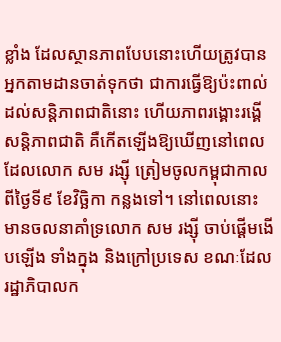ខ្លាំង ដែលស្ថានភាពបែបនោះហើយត្រូវបានអ្នកតាមដានចាត់ទុកថា ជាការធ្វើឱ្យប៉ះពាល់ដល់សន្តិភាពជាតិនោះ ហើយភាពរង្គោះរង្គើសន្តិភាពជាតិ គឺកើតឡើងឱ្យឃើញនៅពេលដែលលោក សម រង្ស៊ី ត្រៀមចូលកម្ពុជាកាលពីថ្ងៃទី៩ ខែវិច្ឆិកា កន្លងទៅ។ នៅពេលនោះ មានចលនាគាំទ្រលោក សម រង្ស៊ី ចាប់ផ្ដើមងើបឡើង ទាំងក្នុង និងក្រៅប្រទេស ខណៈដែលរដ្ឋាភិបាលក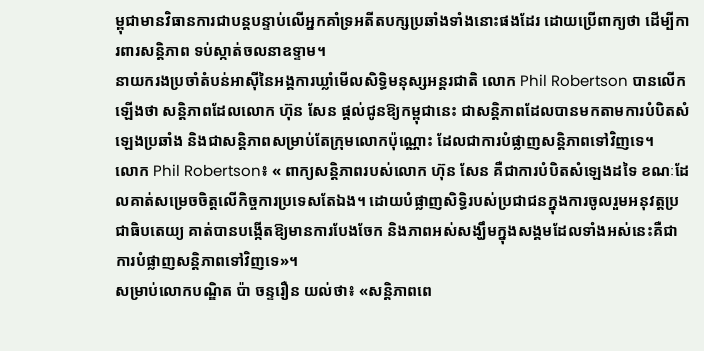ម្ពុជាមានវិធានការជាបន្តបន្ទាប់លើអ្នកគាំទ្រអតីតបក្សប្រឆាំងទាំងនោះផងដែរ ដោយប្រើពាក្យថា ដើម្បីការពារសន្ដិភាព ទប់ស្កាត់ចលនាឧទ្ទាម។
នាយករងប្រចាំតំបន់អាស៊ីនៃអង្គការឃ្លាំមើលសិទ្ធិមនុស្សអន្តរជាតិ លោក Phil Robertson បានលើកឡើងថា សន្តិភាពដែលលោក ហ៊ុន សែន ផ្ដល់ជូនឱ្យកម្ពុជានេះ ជាសន្តិភាពដែលបានមកតាមការបំបិតសំឡេងប្រឆាំង និងជាសន្ដិភាពសម្រាប់តែក្រុមលោកប៉ុណ្ណោះ ដែលជាការបំផ្លាញសន្ដិភាពទៅវិញទេ។
លោក Phil Robertson៖ « ពាក្យសន្តិភាពរបស់លោក ហ៊ុន សែន គឺជាការបំបិតសំឡេងដទៃ ខណៈដែលគាត់សម្រេចចិត្តលើកិច្ចការប្រទេសតែឯង។ ដោយបំផ្លាញសិទ្ធិរបស់ប្រជាជនក្នុងការចូលរួមអនុវត្តប្រជាធិបតេយ្យ គាត់បានបង្កើតឱ្យមានការបែងចែក និងភាពអស់សង្ឃឹមក្នុងសង្គមដែលទាំងអស់នេះគឺជាការបំផ្លាញសន្ដិភាពទៅវិញទេ»។
សម្រាប់លោកបណ្ឌិត ប៉ា ចន្ទរឿន យល់ថា៖ «សន្តិភាពពេ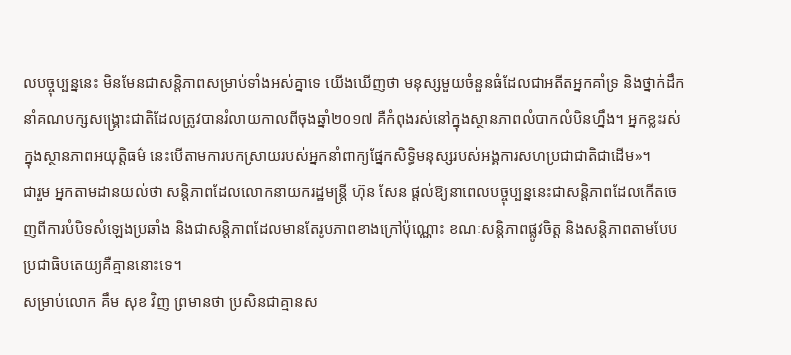លបច្ចុប្បន្ននេះ មិនមែនជាសន្តិភាពសម្រាប់ទាំងអស់គ្នាទេ យើងឃើញថា មនុស្សមួយចំនួនធំដែលជាអតីតអ្នកគាំទ្រ និងថ្នាក់ដឹកនាំគណបក្សសង្គ្រោះជាតិដែលត្រូវបានរំលាយកាលពីចុងឆ្នាំ២០១៧ គឺកំពុងរស់នៅក្នុងស្ថានភាពលំបាកលំបិនហ្នឹង។ អ្នកខ្លះរស់ក្នុងស្ថានភាពអយុត្តិធម៌ នេះបើតាមការបកស្រាយរបស់អ្នកនាំពាក្យផ្នែកសិទ្ធិមនុស្សរបស់អង្គការសហប្រជាជាតិជាដើម»។
ជារួម អ្នកតាមដានយល់ថា សន្ដិភាពដែលលោកនាយករដ្ឋមន្ត្រី ហ៊ុន សែន ផ្ដល់ឱ្យនាពេលបច្ចុប្បន្ននេះជាសន្តិភាពដែលកើតចេញពីការបំបិទសំឡេងប្រឆាំង និងជាសន្តិភាពដែលមានតែរូបភាពខាងក្រៅប៉ុណ្ណោះ ខណៈសន្តិភាពផ្លូវចិត្ត និងសន្ដិភាពតាមបែបប្រជាធិបតេយ្យគឺគ្មាននោះទេ។
សម្រាប់លោក គឹម សុខ វិញ ព្រមានថា ប្រសិនជាគ្មានស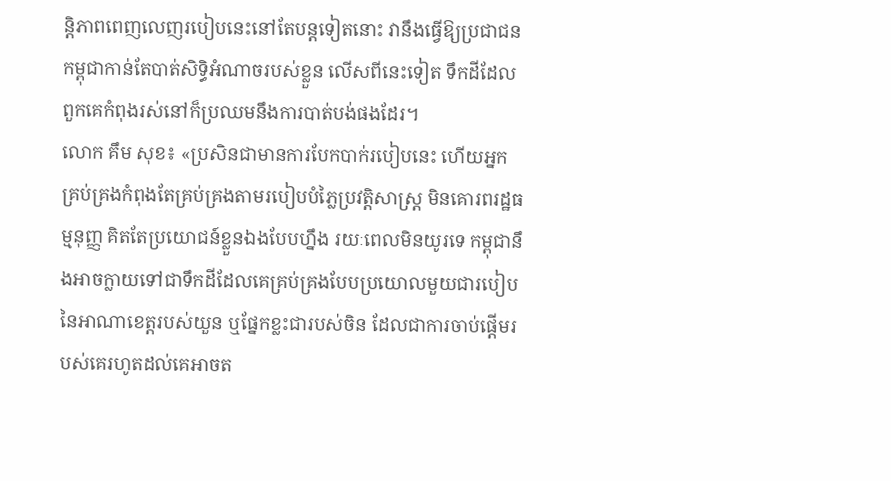ន្តិភាពពេញលេញរបៀបនេះនៅតែបន្តទៀតនោះ វានឹងធ្វើឱ្យប្រជាជនកម្ពុជាកាន់តែបាត់សិទ្ធិអំណាចរបស់ខ្លួន លើសពីនេះទៀត ទឹកដីដែលពួកគេកំពុងរស់នៅក៏ប្រឈមនឹងការបាត់បង់ផងដែរ។
លោក គឹម សុខ៖ «ប្រសិនជាមានការបែកបាក់របៀបនេះ ហើយអ្នកគ្រប់គ្រងកំពុងតែគ្រប់គ្រងតាមរបៀបបំភ្លៃប្រវត្តិសាស្ត្រ មិនគោរពរដ្ឋធម្មនុញ្ញ គិតតែប្រយោជន៍ខ្លួនឯងបែបហ្នឹង រយៈពេលមិនយូរទេ កម្ពុជានឹងអាចក្លាយទៅជាទឹកដីដែលគេគ្រប់គ្រងបែបប្រយោលមួយជារបៀបនៃអាណាខេត្តរបស់យួន ឬផ្នែកខ្លះជារបស់ចិន ដែលជាការចាប់ផ្ដើមរបស់គេរហូតដល់គេអាចត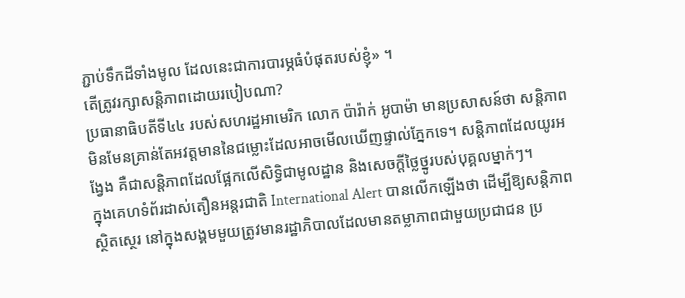ភ្ជាប់ទឹកដីទាំងមូល ដែលនេះជាការបារម្ភធំបំផុតរបស់ខ្ញុំ» ។
តើត្រូវរក្សាសន្តិភាពដោយរបៀបណា?
ប្រធានាធិបតីទី៤៤ របស់សហរដ្ឋអាមេរិក លោក ប៉ារ៉ាក់ អូបាម៉ា មានប្រសាសន៍ថា សន្តិភាពមិនមែនគ្រាន់តែអវត្តមាននៃជម្លោះដែលអាចមើលឃើញផ្ទាល់ភ្នែកទេ។ សន្តិភាពដែលយូរអង្វែង គឺជាសន្ដិភាពដែលផ្អែកលើសិទ្ធិជាមូលដ្ឋាន និងសេចក្តីថ្លៃថ្នូរបស់បុគ្គលម្នាក់ៗ។
ក្នុងគេហទំព័រដាស់តឿនអន្តរជាតិ International Alert បានលើកឡើងថា ដើម្បីឱ្យសន្ដិភាពស្ថិតស្ថេរ នៅក្នុងសង្គមមួយត្រូវមានរដ្ឋាភិបាលដែលមានតម្លាភាពជាមួយប្រជាជន ប្រ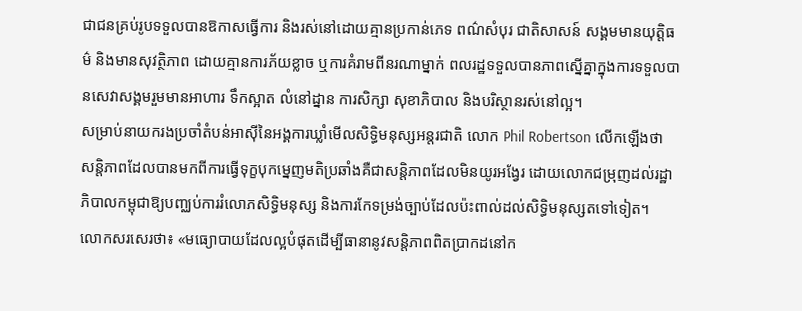ជាជនគ្រប់រូបទទួលបានឱកាសធ្វើការ និងរស់នៅដោយគ្មានប្រកាន់ភេទ ពណ៌សំបុរ ជាតិសាសន៍ សង្គមមានយុត្ដិធម៌ និងមានសុវត្ថិភាព ដោយគ្មានការភ័យខ្លាច ឬការគំរាមពីនរណាម្នាក់ ពលរដ្ឋទទួលបានភាពស្នើគ្នាក្នុងការទទួលបានសេវាសង្គមរួមមានអាហារ ទឹកស្អាត លំនៅដ្នាន ការសិក្សា សុខាភិបាល និងបរិស្ថានរស់នៅល្អ។
សម្រាប់នាយករងប្រចាំតំបន់អាស៊ីនៃអង្គការឃ្លាំមើលសិទ្ធិមនុស្សអន្តរជាតិ លោក Phil Robertson លើកឡើងថា សន្តិភាពដែលបានមកពីការធ្វើទុក្ខបុកម្នេញមតិប្រឆាំងគឺជាសន្តិភាពដែលមិនយូរអង្វែរ ដោយលោកជម្រុញដល់រដ្ឋាភិបាលកម្ពុជាឱ្យបញ្ឈប់ការរំលោភសិទ្ធិមនុស្ស និងការកែទម្រង់ច្បាប់ដែលប៉ះពាល់ដល់សិទ្ធិមនុស្សតទៅទៀត។
លោកសរសេរថា៖ «មធ្យោបាយដែលល្អបំផុតដើម្បីធានានូវសន្តិភាពពិតប្រាកដនៅក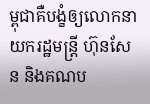ម្ពុជាគឺបង្ខំឲ្យលោកនាយករដ្ឋមន្រ្តី ហ៊ុនសែន និងគណប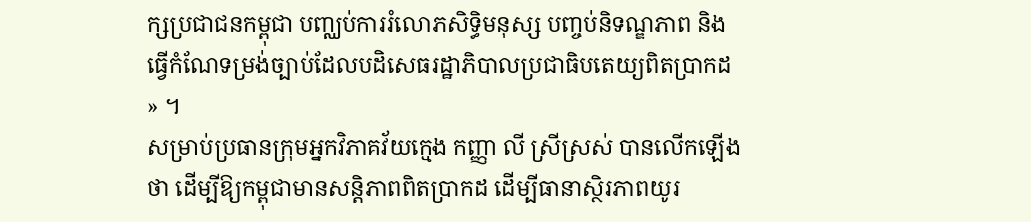ក្សប្រជាជនកម្ពុជា បញ្ឈប់ការរំលោភសិទ្ធិមនុស្ស បញ្ចប់និទណ្ឌភាព និងធ្វើកំណែទម្រង់ច្បាប់ដែលបដិសេធរដ្ឋាភិបាលប្រជាធិបតេយ្យពិតប្រាកដ » ។
សម្រាប់ប្រធានក្រុមអ្នកវិភាគវ័យក្មេង កញ្ញា លី ស្រីស្រស់ បានលើកឡើងថា ដើម្បីឱ្យកម្ពុជាមានសន្តិភាពពិតប្រាកដ ដើម្បីធានាស្ថិរភាពយូរ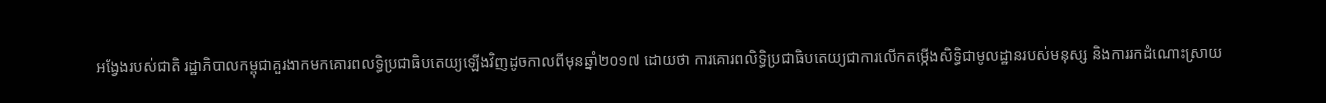អង្វែងរបស់ជាតិ រដ្ឋាភិបាលកម្ពុជាគួរងាកមកគោរពលទ្ធិប្រជាធិបតេយ្យឡើងវិញដូចកាលពីមុនឆ្នាំ២០១៧ ដោយថា ការគោរពលិទ្ធិប្រជាធិបតេយ្យជាការលើកតម្កើងសិទ្ធិជាមូលដ្ឋានរបស់មនុស្ស និងការរកដំណោះស្រាយ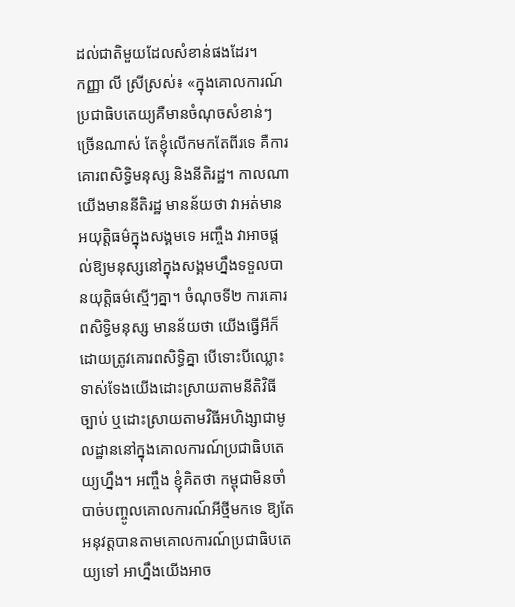ដល់ជាតិមួយដែលសំខាន់ផងដែរ។
កញ្ញា លី ស្រីស្រស់៖ «ក្នុងគោលការណ៍ប្រជាធិបតេយ្យគឺមានចំណុចសំខាន់ៗច្រើនណាស់ តែខ្ញុំលើកមកតែពីរទេ គឺការគោរពសិទ្ធិមនុស្ស និងនីតិរដ្ឋ។ កាលណាយើងមាននីតិរដ្ឋ មានន័យថា វាអត់មានអយុត្តិធម៌ក្នុងសង្គមទេ អញ្ចឹង វាអាចផ្ដល់ឱ្យមនុស្សនៅក្នុងសង្គមហ្នឹងទទួលបានយុត្តិធម៌ស្មើៗគ្នា។ ចំណុចទី២ ការគោរពសិទ្ធិមនុស្ស មានន័យថា យើងធ្វើអីក៏ដោយត្រូវគោរពសិទ្ធិគ្នា បើទោះបីឈ្លោះទាស់ទែងយើងដោះស្រាយតាមនីតិវិធីច្បាប់ ឬដោះស្រាយតាមវិធីអហិង្សាជាមូលដ្ឋាននៅក្នុងគោលការណ៍ប្រជាធិបតេយ្យហ្នឹង។ អញ្ចឹង ខ្ញុំគិតថា កម្ពុជាមិនចាំបាច់បញ្ចូលគោលការណ៍អីថ្មីមកទេ ឱ្យតែអនុវត្តបានតាមគោលការណ៍ប្រជាធិបតេយ្យទៅ អាហ្នឹងយើងអាច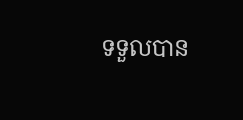ទទួលបាន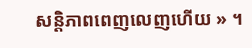សន្តិភាពពេញលេញហើយ » ។